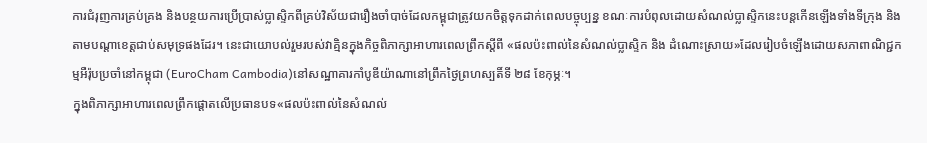ការជំរុញការគ្រប់គ្រង និងបន្ថយការប្រើប្រាស់ប្លាស្ទិកពីគ្រប់វិស័យជារឿងចាំបាច់ដែលកម្ពុជាត្រូវយកចិត្តទុកដាក់ពេលបច្ចុប្បន្ន ខណៈការបំពុលដោយសំណល់ប្លាស្ទិកនេះបន្តកើនឡើងទាំងទីក្រុង និងតាមបណ្តាខេត្តជាប់សមុទ្រផងដែរ។ នេះជាយោបល់រួមរបស់វាគ្មិនក្នុងកិច្ចពិភាក្សាអាហារពេលព្រឹកស្តីពី «ផលប៉ះពាល់នៃសំណល់ប្លាស្ទិក និង ដំណោះស្រាយ»ដែលរៀបចំឡើងដោយសភាពាណិជ្ជកម្មអឺរ៉ុបប្រចាំនៅកម្ពុជា (EuroCham Cambodia)នៅសណ្ឋាគារកាំបូឌីយ៉ាណានៅព្រឹកថ្ងៃព្រហស្បតិ៍ទី ២៨ ខែកុម្ភៈ។
ក្នុងពិភាក្សាអាហារពេលព្រឹកផ្តោតលើប្រធានបទ«ផលប៉ះពាល់នៃសំណល់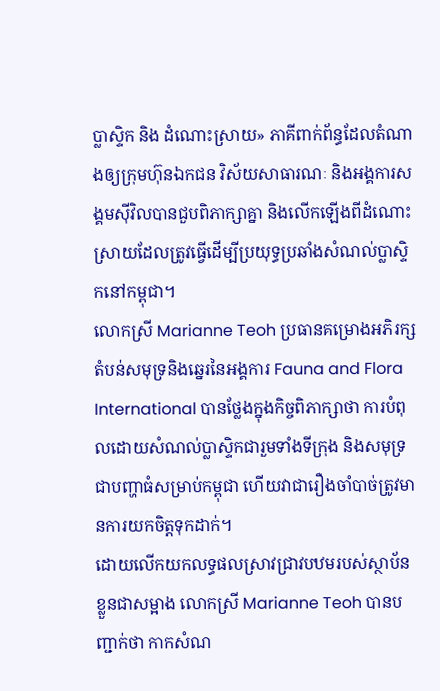ប្លាស្ទិក និង ដំណោះស្រាយ» ភាគីពាក់ព័ន្ធដែលតំណាងឲ្យក្រុមហ៊ុនឯកជន វិស័យសាធារណៈ និងអង្គការសង្គមស៊ីវិលបានជួបពិភាក្សាគ្នា និងលើកឡើងពីដំណោះស្រាយដែលត្រូវធ្វើដើម្បីប្រយុទ្ធប្រឆាំងសំណល់ប្លាស្ទិកនៅកម្ពុជា។
លោកស្រី Marianne Teoh ប្រធានគម្រោងអភិរក្សតំបន់សមុទ្រនិងឆ្នេរនៃអង្គការ Fauna and Flora International បានថ្លែងក្នុងកិច្ចពិភាក្សាថា ការបំពុលដោយសំណល់ប្លាស្ទិកជារួមទាំងទីក្រុង និងសមុទ្រជាបញ្ហាធំសម្រាប់កម្ពុជា ហើយវាជារឿងចាំបាច់ត្រូវមានការយកចិត្តទុកដាក់។
ដោយលើកយកលទ្ធផលស្រាវជ្រាវបឋមរបស់ស្ថាប័នខ្លួនជាសម្អាង លោកស្រី Marianne Teoh បានបញ្ជាក់ថា កាកសំណ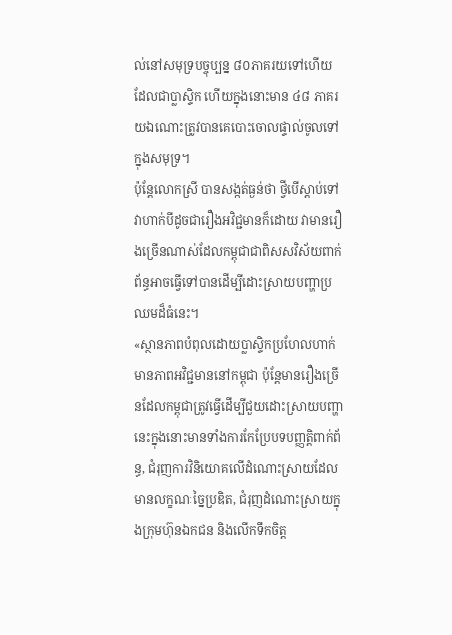ល់នៅសមុទ្របច្ចុប្បន្ន ៨០ភាគរយទៅហើយដែលជាប្លាស្ទិក ហើយក្នុងនោះមាន ៤៨ ភាគរយឯណោះត្រូវបានគេបោះចោលផ្ទាល់ចូលទៅក្នុងសមុទ្រ។
ប៉ុន្តែលោកស្រី បានសង្កត់ធ្ងន់ថា ថ្វីបើស្តាប់ទៅវាហាក់បីដូចជារឿងអវិជ្ជមានក៏ដោយ វាមានរឿងច្រើនណាស់ដែលកម្ពុជាជាពិសសវិស័យពាក់ព័ន្ធអាចធ្វើទៅបានដើម្បីដោះស្រាយបញ្ហាប្រឈមដ៏ធំនេះ។
«ស្ថានភាពបំពុលដោយប្លាស្ទិកប្រហែលហាក់មានភាពអវិជ្ជមាននៅកម្ពុជា ប៉ុន្តែមានរឿងច្រើនដែលកម្ពុជាត្រូវធ្វើដើម្បីជួយដោះស្រាយបញ្ហានេះក្នុងនោះមានទាំងការកែប្រែបទបញ្ញត្តិពាក់ព័ន្ធ, ជំរុញការវិនិយោគលើដំណោះស្រាយដែលមានលក្ខណៈច្នៃប្រឌិត, ជំរុញដំណោះស្រាយក្នុងក្រុមហ៊ុនឯកជន និងលើកទឹកចិត្ត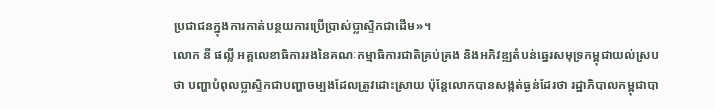ប្រជាជនក្នុងការកាត់បន្ថយការប្រើប្រាស់ប្លាស្ទិកជាដើម»។
លោក នី ផល្លី អគ្គលេខាធិការរងនៃគណៈកម្មាធិការជាតិគ្រប់គ្រង និងអភិវឌ្ឍតំបន់ឆ្នេរសមុទ្រកម្ពុជាយល់ស្របថា បញ្ហាបំពុលប្លាស្ទិកជាបញ្ហាចម្បងដែលត្រូវដោះស្រាយ ប៉ុន្តែលោកបានសង្កត់ធ្ងន់ដែរថា រដ្ឋាភិបាលកម្ពុជាបា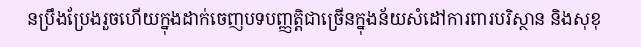នប្រឹងប្រែងរួចហើយក្នុងដាក់ចេញបទបញ្ញត្តិជាច្រើនក្នុងន័យសំដៅការពារបរិស្ថាន និងសុខុ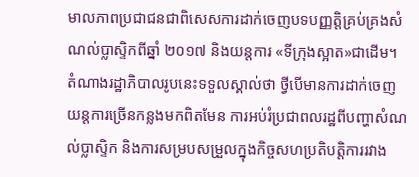មាលភាពប្រជាជនជាពិសេសការដាក់ចេញបទបញ្ញត្តិគ្រប់គ្រងសំណល់ប្លាស្ទិកពីឆ្នាំ ២០១៧ និងយន្តការ «ទីក្រុងស្អាត»ជាដើម។
តំណាងរដ្ឋាភិបាលរូបនេះទទួលស្គាល់ថា ថ្វីបើមានការដាក់ចេញយន្តការច្រើនកន្លងមកពិតមែន ការអប់រំប្រជាពលរដ្ឋពីបញ្ហាសំណល់ប្លាស្ទិក និងការសម្របសម្រួលក្នុងកិច្ចសហប្រតិបត្តិការរវាង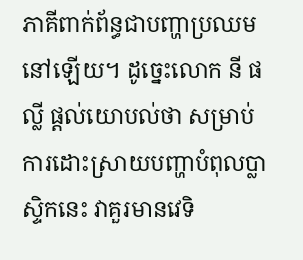ភាគីពាក់ព័ន្ធជាបញ្ហាប្រឈមនៅឡើយ។ ដូច្នេះលោក នី ផល្លី ផ្តល់យោបល់ថា សម្រាប់ការដោះស្រាយបញ្ហាបំពុលប្លាស្ទិកនេះ វាគួរមានវេទិ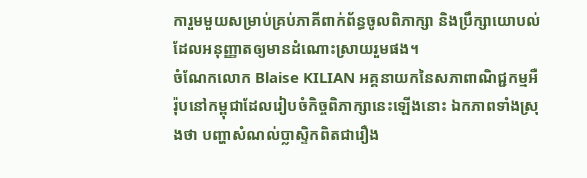ការួមមួយសម្រាប់គ្រប់ភាគីពាក់ព័ន្ធចូលពិភាក្សា និងប្រឹក្សាយោបល់ដែលអនុញ្ញាតឲ្យមានដំណោះស្រាយរួមផង។
ចំណែកលោក Blaise KILIAN អគ្គនាយកនៃសភាពាណិជ្ជកម្មអឺរ៉ុបនៅកម្ពុជាដែលរៀបចំកិច្ចពិភាក្សានេះឡើងនោះ ឯកភាពទាំងស្រុងថា បញ្ហាសំណល់ប្លាស្ទិកពិតជារឿង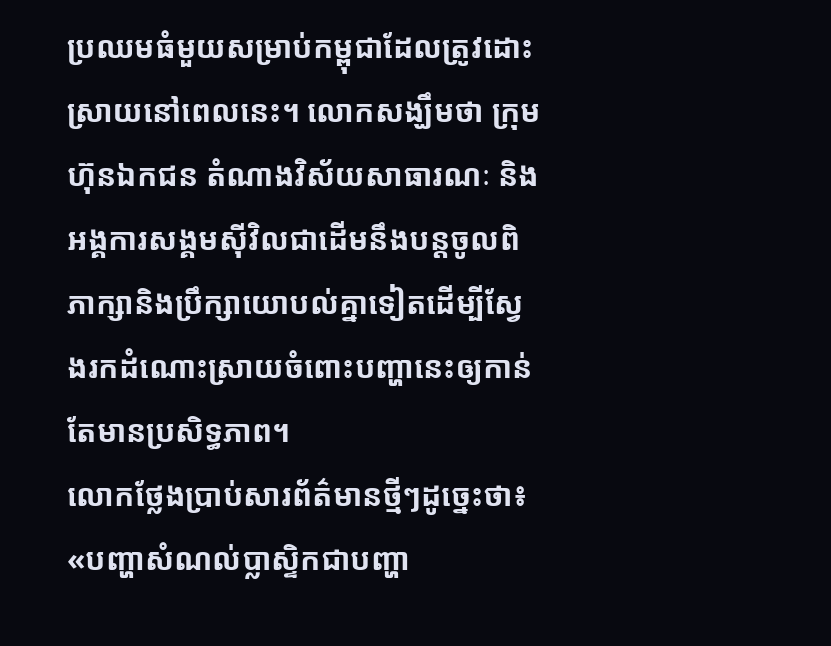ប្រឈមធំមួយសម្រាប់កម្ពុជាដែលត្រូវដោះស្រាយនៅពេលនេះ។ លោកសង្ឃឹមថា ក្រុមហ៊ុនឯកជន តំណាងវិស័យសាធារណៈ និងអង្គការសង្គមស៊ីវិលជាដើមនឹងបន្តចូលពិភាក្សានិងប្រឹក្សាយោបល់គ្នាទៀតដើម្បីស្វែងរកដំណោះស្រាយចំពោះបញ្ហានេះឲ្យកាន់តែមានប្រសិទ្ធភាព។
លោកថ្លែងប្រាប់សារព័ត៌មានថ្មីៗដូច្នេះថា៖ «បញ្ហាសំណល់ប្លាស្ទិកជាបញ្ហា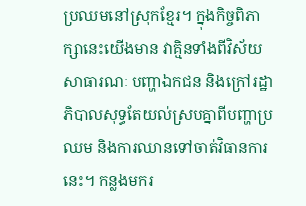ប្រឈមនៅស្រុកខ្មែរ។ ក្នុងកិច្ចពិភាក្សានេះយើងមាន វាគ្មិនទាំងពីវិស័យសាធារណៈ បញ្ហាឯកជន និងក្រៅរដ្ឋាភិបាលសុទ្ធតែយល់ស្របគ្នាពីបញ្ហាប្រឈម និងការឈានទៅចាត់វិធានការនេះ។ កន្លងមករ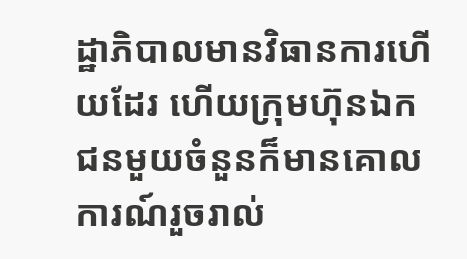ដ្ឋាភិបាលមានវិធានការហើយដែរ ហើយក្រុមហ៊ុនឯកជនមួយចំនួនក៏មានគោលការណ៍រួចរាល់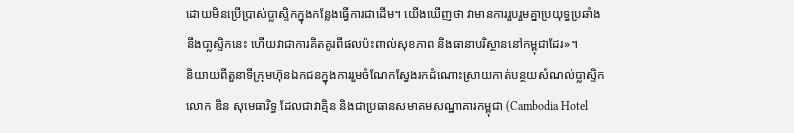ដោយមិនប្រើប្រាស់ប្លាស្ទិកក្នុងកន្លែងធ្វើការជាដើម។ យើងឃើញថា វាមានការរួបរួមគ្នាប្រយុទ្ធប្រឆាំងនឹងបា្លស្ទិកនេះ ហើយវាជាការគិតគូរពីផលប៉ះពាល់សុខភាព និងធានាបរិស្ថាននៅកម្ពុជាដែរ»។
និយាយពីតួនាទីក្រុមហ៊ុនឯកជនក្នុងការរួមចំណែកស្វែងរកដំណោះស្រាយកាត់បន្ថយសំណល់ប្លាស្ទិក លោក ឌិន សុមេធារិទ្ធ ដែលជាវាគ្មិន និងជាប្រធានសមាគមសណ្ឋាគារកម្ពុជា (Cambodia Hotel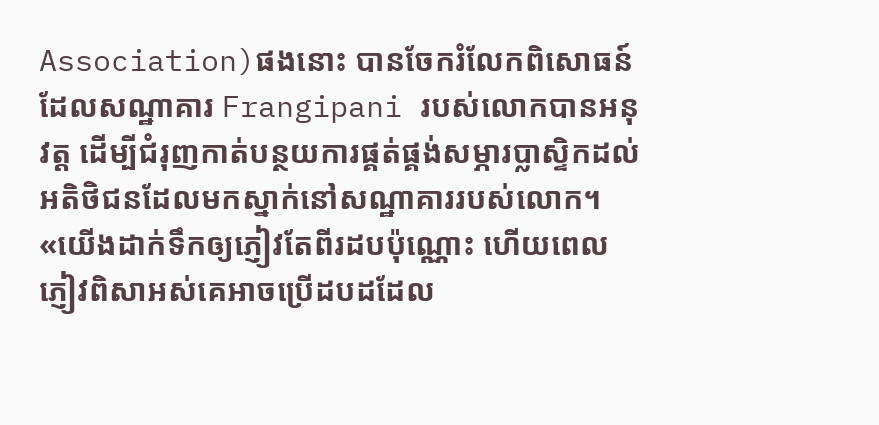Association)ផងនោះ បានចែករំលែកពិសោធន៍ដែលសណ្ឋាគារ Frangipani របស់លោកបានអនុវត្ត ដើម្បីជំរុញកាត់បន្ថយការផ្គត់ផ្គង់សម្ភារប្លាស្ទិកដល់អតិថិជនដែលមកស្នាក់នៅសណ្ឋាគាររបស់លោក។
«យើងដាក់ទឹកឲ្យភ្ញៀវតែពីរដបប៉ុណ្ណោះ ហើយពេលភ្ញៀវពិសាអស់គេអាចប្រើដបដដែល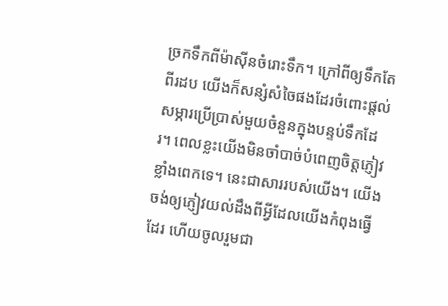ច្រកទឹកពីម៉ាស៊ីនចំរោះទឹក។ ក្រៅពីឲ្យទឹកតែពីរដប យើងក៏សន្សំសំចៃផងដែរចំពោះផ្តល់សម្ភារប្រើប្រាស់មួយចំនួនក្នុងបន្ទប់ទឹកដែរ។ ពេលខ្លះយើងមិនចាំបាច់បំពេញចិត្តភ្ញៀវខ្លាំងពេកទេ។ នេះជាសាររបស់យើង។ យើងចង់ឲ្យភ្ញៀវយល់ដឹងពីអ្វីដែលយើងកំពុងធ្វើដែរ ហើយចូលរួមជា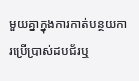មួយគ្នាក្នុងការកាត់បន្ថយការប្រើប្រាស់ដបជ័រឬ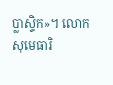ប្លាស្ទិក»។ លោក សុមេធារិ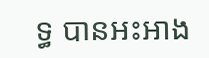ទ្ធ បានអះអាង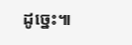ដូច្នេះ៕